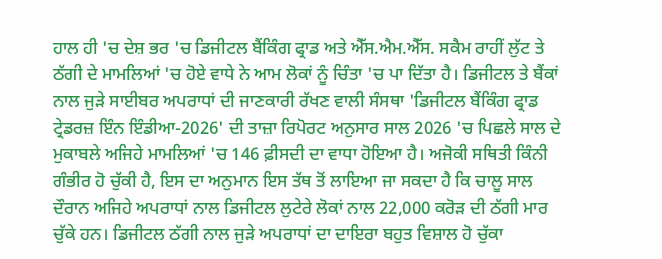ਹਾਲ ਹੀ 'ਚ ਦੇਸ਼ ਭਰ 'ਚ ਡਿਜੀਟਲ ਬੈਂਕਿੰਗ ਫ੍ਰਾਡ ਅਤੇ ਐੱਸ.ਐਮ.ਐੱਸ. ਸਕੈਮ ਰਾਹੀਂ ਲੁੱਟ ਤੇ ਠੱਗੀ ਦੇ ਮਾਮਲਿਆਂ 'ਚ ਹੋਏ ਵਾਧੇ ਨੇ ਆਮ ਲੋਕਾਂ ਨੂੰ ਚਿੰਤਾ 'ਚ ਪਾ ਦਿੱਤਾ ਹੈ। ਡਿਜੀਟਲ ਤੇ ਬੈਂਕਾਂ ਨਾਲ ਜੁੜੇ ਸਾਈਬਰ ਅਪਰਾਧਾਂ ਦੀ ਜਾਣਕਾਰੀ ਰੱਖਣ ਵਾਲੀ ਸੰਸਥਾ 'ਡਿਜੀਟਲ ਬੈਂਕਿੰਗ ਫ੍ਰਾਡ ਟ੍ਰੇਡਰਜ਼ ਇੰਨ ਇੰਡੀਆ-2026' ਦੀ ਤਾਜ਼ਾ ਰਿਪੋਰਟ ਅਨੁਸਾਰ ਸਾਲ 2026 'ਚ ਪਿਛਲੇ ਸਾਲ ਦੇ ਮੁਕਾਬਲੇ ਅਜਿਹੇ ਮਾਮਲਿਆਂ 'ਚ 146 ਫ਼ੀਸਦੀ ਦਾ ਵਾਧਾ ਹੋਇਆ ਹੈ। ਅਜੋਕੀ ਸਥਿਤੀ ਕਿੰਨੀ ਗੰਭੀਰ ਹੋ ਚੁੱਕੀ ਹੈ, ਇਸ ਦਾ ਅਨੁਮਾਨ ਇਸ ਤੱਥ ਤੋਂ ਲਾਇਆ ਜਾ ਸਕਦਾ ਹੈ ਕਿ ਚਾਲੂ ਸਾਲ ਦੌਰਾਨ ਅਜਿਹੇ ਅਪਰਾਧਾਂ ਨਾਲ ਡਿਜੀਟਲ ਲੁਟੇਰੇ ਲੋਕਾਂ ਨਾਲ 22,000 ਕਰੋੜ ਦੀ ਠੱਗੀ ਮਾਰ ਚੁੱਕੇ ਹਨ। ਡਿਜੀਟਲ ਠੱਗੀ ਨਾਲ ਜੁੜੇ ਅਪਰਾਧਾਂ ਦਾ ਦਾਇਰਾ ਬਹੁਤ ਵਿਸ਼ਾਲ ਹੋ ਚੁੱਕਾ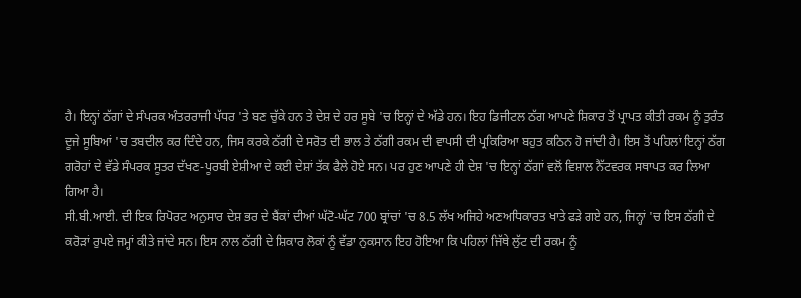ਹੈ। ਇਨ੍ਹਾਂ ਠੱਗਾਂ ਦੇ ਸੰਪਰਕ ਅੰਤਰਰਾਜੀ ਪੱਧਰ 'ਤੇ ਬਣ ਚੁੱਕੇ ਹਨ ਤੇ ਦੇਸ਼ ਦੇ ਹਰ ਸੂਬੇ 'ਚ ਇਨ੍ਹਾਂ ਦੇ ਅੱਡੇ ਹਨ। ਇਹ ਡਿਜੀਟਲ ਠੱਗ ਆਪਣੇ ਸ਼ਿਕਾਰ ਤੋਂ ਪ੍ਰਾਪਤ ਕੀਤੀ ਰਕਮ ਨੂੰ ਤੁਰੰਤ ਦੂਜੇ ਸੂਬਿਆਂ 'ਚ ਤਬਦੀਲ ਕਰ ਦਿੰਦੇ ਹਨ, ਜਿਸ ਕਰਕੇ ਠੱਗੀ ਦੇ ਸਰੋਤ ਦੀ ਭਾਲ ਤੇ ਠੱਗੀ ਰਕਮ ਦੀ ਵਾਪਸੀ ਦੀ ਪ੍ਰਕਿਰਿਆ ਬਹੁਤ ਕਠਿਨ ਹੋ ਜਾਂਦੀ ਹੈ। ਇਸ ਤੋਂ ਪਹਿਲਾਂ ਇਨ੍ਹਾਂ ਠੱਗ ਗਰੋਹਾਂ ਦੇ ਵੱਡੇ ਸੰਪਰਕ ਸੂਤਰ ਦੱਖਣ-ਪੂਰਬੀ ਏਸ਼ੀਆ ਦੇ ਕਈ ਦੇਸ਼ਾਂ ਤੱਕ ਫੈਲੇ ਹੋਏ ਸਨ। ਪਰ ਹੁਣ ਆਪਣੇ ਹੀ ਦੇਸ਼ 'ਚ ਇਨ੍ਹਾਂ ਠੱਗਾਂ ਵਲੋਂ ਵਿਸ਼ਾਲ ਨੈੱਟਵਰਕ ਸਥਾਪਤ ਕਰ ਲਿਆ ਗਿਆ ਹੈ।
ਸੀ.ਬੀ.ਆਈ. ਦੀ ਇਕ ਰਿਪੋਰਟ ਅਨੁਸਾਰ ਦੇਸ਼ ਭਰ ਦੇ ਬੈਂਕਾਂ ਦੀਆਂ ਘੱਟੋ-ਘੱਟ 700 ਬ੍ਰਾਂਚਾਂ 'ਚ 8.5 ਲੱਖ ਅਜਿਹੇ ਅਣਅਧਿਕਾਰਤ ਖਾਤੇ ਫੜੇ ਗਏ ਹਨ, ਜਿਨ੍ਹਾਂ 'ਚ ਇਸ ਠੱਗੀ ਦੇ ਕਰੋੜਾਂ ਰੁਪਏ ਜਮ੍ਹਾਂ ਕੀਤੇ ਜਾਂਦੇ ਸਨ। ਇਸ ਨਾਲ ਠੱਗੀ ਦੇ ਸ਼ਿਕਾਰ ਲੋਕਾਂ ਨੂੰ ਵੱਡਾ ਨੁਕਸਾਨ ਇਹ ਹੋਇਆ ਕਿ ਪਹਿਲਾਂ ਜਿੱਥੇ ਲੁੱਟ ਦੀ ਰਕਮ ਨੂੰ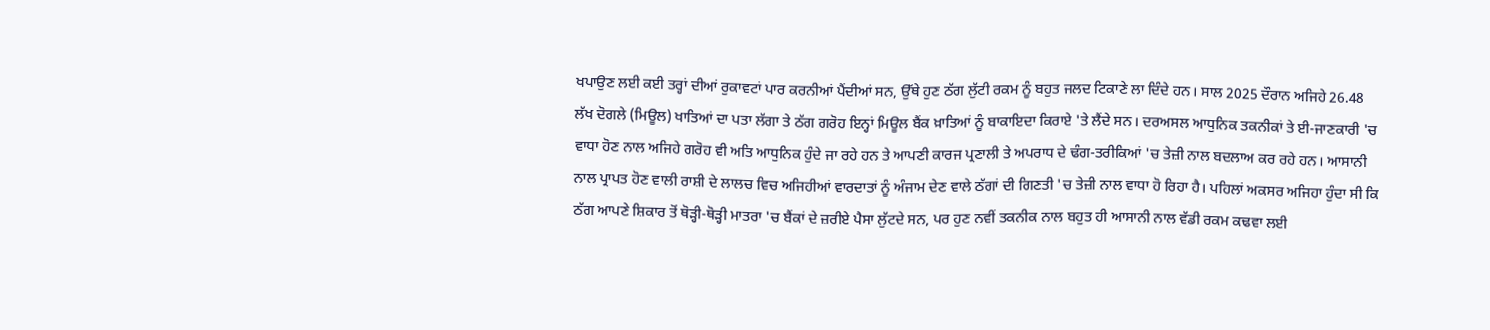ਖਪਾਉਣ ਲਈ ਕਈ ਤਰ੍ਹਾਂ ਦੀਆਂ ਰੁਕਾਵਟਾਂ ਪਾਰ ਕਰਨੀਆਂ ਪੈਂਦੀਆਂ ਸਨ, ਉੱਥੇ ਹੁਣ ਠੱਗ ਲੁੱਟੀ ਰਕਮ ਨੂੰ ਬਹੁਤ ਜਲਦ ਟਿਕਾਣੇ ਲਾ ਦਿੰਦੇ ਹਨ। ਸਾਲ 2025 ਦੌਰਾਨ ਅਜਿਹੇ 26.48 ਲੱਖ ਦੋਗਲੇ (ਮਿਊਲ) ਖਾਤਿਆਂ ਦਾ ਪਤਾ ਲੱਗਾ ਤੇ ਠੱਗ ਗਰੋਹ ਇਨ੍ਹਾਂ ਮਿਊਲ ਬੈਂਕ ਖ਼ਾਤਿਆਂ ਨੂੰ ਬਾਕਾਇਦਾ ਕਿਰਾਏ 'ਤੇ ਲੈਂਦੇ ਸਨ। ਦਰਅਸਲ ਆਧੁਨਿਕ ਤਕਨੀਕਾਂ ਤੇ ਈ-ਜਾਣਕਾਰੀ 'ਚ ਵਾਧਾ ਹੋਣ ਨਾਲ ਅਜਿਹੇ ਗਰੋਹ ਵੀ ਅਤਿ ਆਧੁਨਿਕ ਹੁੰਦੇ ਜਾ ਰਹੇ ਹਨ ਤੇ ਆਪਣੀ ਕਾਰਜ ਪ੍ਰਣਾਲੀ ਤੇ ਅਪਰਾਧ ਦੇ ਢੰਗ-ਤਰੀਕਿਆਂ 'ਚ ਤੇਜ਼ੀ ਨਾਲ ਬਦਲਾਅ ਕਰ ਰਹੇ ਹਨ। ਆਸਾਨੀ ਨਾਲ ਪ੍ਰਾਪਤ ਹੋਣ ਵਾਲੀ ਰਾਸ਼ੀ ਦੇ ਲਾਲਚ ਵਿਚ ਅਜਿਹੀਆਂ ਵਾਰਦਾਤਾਂ ਨੂੰ ਅੰਜਾਮ ਦੇਣ ਵਾਲੇ ਠੱਗਾਂ ਦੀ ਗਿਣਤੀ 'ਚ ਤੇਜ਼ੀ ਨਾਲ ਵਾਧਾ ਹੋ ਰਿਹਾ ਹੈ। ਪਹਿਲਾਂ ਅਕਸਰ ਅਜਿਹਾ ਹੁੰਦਾ ਸੀ ਕਿ ਠੱਗ ਆਪਣੇ ਸ਼ਿਕਾਰ ਤੋਂ ਥੋੜ੍ਹੀ-ਥੋੜ੍ਹੀ ਮਾਤਰਾ 'ਚ ਬੈਂਕਾਂ ਦੇ ਜ਼ਰੀਏ ਪੈਸਾ ਲੁੱਟਦੇ ਸਨ, ਪਰ ਹੁਣ ਨਵੀਂ ਤਕਨੀਕ ਨਾਲ ਬਹੁਤ ਹੀ ਆਸਾਨੀ ਨਾਲ ਵੱਡੀ ਰਕਮ ਕਢਵਾ ਲਈ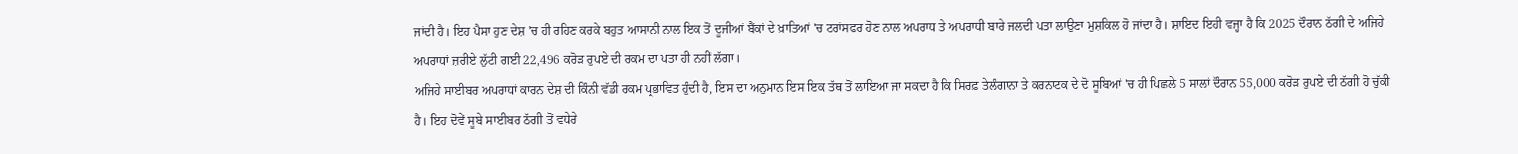ਜਾਂਦੀ ਹੈ। ਇਹ ਪੈਸਾ ਹੁਣ ਦੇਸ਼ 'ਚ ਹੀ ਰਹਿਣ ਕਰਕੇ ਬਹੁਤ ਆਸਾਨੀ ਨਾਲ ਇਕ ਤੋਂ ਦੂਜੀਆਂ ਬੈਂਕਾਂ ਦੇ ਖ਼ਾਤਿਆਂ 'ਚ ਟਰਾਂਸਫਰ ਹੋਣ ਨਾਲ ਅਪਰਾਧ ਤੇ ਅਪਰਾਧੀ ਬਾਰੇ ਜਲਦੀ ਪਤਾ ਲਾਉਣਾ ਮੁਸ਼ਕਿਲ ਹੋ ਜਾਂਦਾ ਹੈ। ਸ਼ਾਇਦ ਇਹੀ ਵਜ੍ਹਾ ਹੈ ਕਿ 2025 ਦੌਰਾਨ ਠੱਗੀ ਦੇ ਅਜਿਹੇ ਅਪਰਾਧਾਂ ਜ਼ਰੀਏ ਲੁੱਟੀ ਗਈ 22,496 ਕਰੋੜ ਰੁਪਏ ਦੀ ਰਕਮ ਦਾ ਪਤਾ ਹੀ ਨਹੀਂ ਲੱਗਾ।
ਅਜਿਹੇ ਸਾਈਬਰ ਅਪਰਾਧਾਂ ਕਾਰਨ ਦੇਸ਼ ਦੀ ਕਿੰਨੀ ਵੱਡੀ ਰਕਮ ਪ੍ਰਭਾਵਿਤ ਹੁੰਦੀ ਹੈ, ਇਸ ਦਾ ਅਨੁਮਾਨ ਇਸ ਇਕ ਤੱਥ ਤੋਂ ਲਾਇਆ ਜਾ ਸਕਦਾ ਹੈ ਕਿ ਸਿਰਫ਼ ਤੇਲੰਗਾਨਾ ਤੇ ਕਰਨਾਟਕ ਦੇ ਦੋ ਸੂਬਿਆਂ 'ਚ ਹੀ ਪਿਛਲੇ 5 ਸਾਲਾਂ ਦੌਰਾਨ 55,000 ਕਰੋੜ ਰੁਪਏ ਦੀ ਠੱਗੀ ਹੋ ਚੁੱਕੀ ਹੈ। ਇਹ ਦੋਵੇਂ ਸੂਬੇ ਸਾਈਬਰ ਠੱਗੀ ਤੋਂ ਵਧੇਰੇ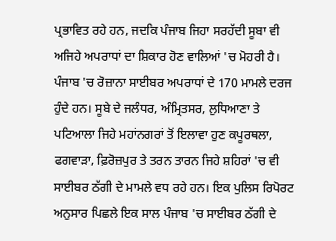ਪ੍ਰਭਾਵਿਤ ਰਹੇ ਹਨ, ਜਦਕਿ ਪੰਜਾਬ ਜਿਹਾ ਸਰਹੱਦੀ ਸੂਬਾ ਵੀ ਅਜਿਹੇ ਅਪਰਾਧਾਂ ਦਾ ਸ਼ਿਕਾਰ ਹੋਣ ਵਾਲਿਆਂ 'ਚ ਮੋਹਰੀ ਹੈ। ਪੰਜਾਬ 'ਚ ਰੋਜ਼ਾਨਾ ਸਾਈਬਰ ਅਪਰਾਧਾਂ ਦੇ 170 ਮਾਮਲੇ ਦਰਜ ਹੁੰਦੇ ਹਨ। ਸੂਬੇ ਦੇ ਜਲੰਧਰ, ਅੰਮ੍ਰਿਤਸਰ, ਲੁਧਿਆਣਾ ਤੇ ਪਟਿਆਲਾ ਜਿਹੇ ਮਹਾਂਨਗਰਾਂ ਤੋਂ ਇਲਾਵਾ ਹੁਣ ਕਪੂਰਥਲਾ, ਫਗਵਾੜਾ, ਫ਼ਿਰੋਜ਼ਪੁਰ ਤੇ ਤਰਨ ਤਾਰਨ ਜਿਹੇ ਸ਼ਹਿਰਾਂ 'ਚ ਵੀ ਸਾਈਬਰ ਠੱਗੀ ਦੇ ਮਾਮਲੇ ਵਧ ਰਹੇ ਹਨ। ਇਕ ਪੁਲਿਸ ਰਿਪੋਰਟ ਅਨੁਸਾਰ ਪਿਛਲੇ ਇਕ ਸਾਲ ਪੰਜਾਬ 'ਚ ਸਾਈਬਰ ਠੱਗੀ ਦੇ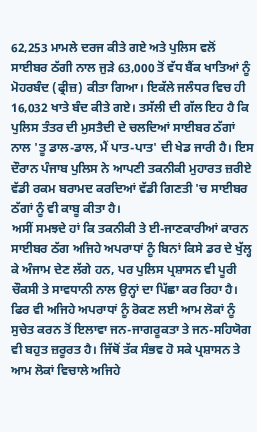62,253 ਮਾਮਲੇ ਦਰਜ ਕੀਤੇ ਗਏ ਅਤੇ ਪੁਲਿਸ ਵਲੋਂ ਸਾਈਬਰ ਠੱਗੀ ਨਾਲ ਜੁੜੇ 63,000 ਤੋਂ ਵੱਧ ਬੈਂਕ ਖਾਤਿਆਂ ਨੂੰ ਮੋਹਰਬੰਦ (ਫ੍ਰੀਜ਼) ਕੀਤਾ ਗਿਆ। ਇਕੱਲੇ ਜਲੰਧਰ ਵਿਚ ਹੀ 16,032 ਖਾਤੇ ਬੰਦ ਕੀਤੇ ਗਏ। ਤਸੱਲੀ ਦੀ ਗੱਲ ਇਹ ਹੈ ਕਿ ਪੁਲਿਸ ਤੰਤਰ ਦੀ ਮੁਸਤੈਦੀ ਦੇ ਚਲਦਿਆਂ ਸਾਈਬਰ ਠੱਗਾਂ ਨਾਲ 'ਤੂ ਡਾਲ-ਡਾਲ, ਮੈਂ ਪਾਤ-ਪਾਤ' ਦੀ ਖੇਡ ਜਾਰੀ ਹੈ। ਇਸ ਦੌਰਾਨ ਪੰਜਾਬ ਪੁਲਿਸ ਨੇ ਆਪਣੀ ਤਕਨੀਕੀ ਮੁਹਾਰਤ ਜ਼ਰੀਏ ਵੱਡੀ ਰਕਮ ਬਰਾਮਦ ਕਰਦਿਆਂ ਵੱਡੀ ਗਿਣਤੀ 'ਚ ਸਾਈਬਰ ਠੱਗਾਂ ਨੂੰ ਵੀ ਕਾਬੂ ਕੀਤਾ ਹੈ।
ਅਸੀਂ ਸਮਝਦੇ ਹਾਂ ਕਿ ਤਕਨੀਕੀ ਤੇ ਈ-ਜਾਣਕਾਰੀਆਂ ਕਾਰਨ ਸਾਈਬਰ ਠੱਗ ਅਜਿਹੇ ਅਪਰਾਧਾਂ ਨੂੰ ਬਿਨਾਂ ਕਿਸੇ ਡਰ ਦੇ ਖੁੱਲ੍ਹ ਕੇ ਅੰਜਾਮ ਦੇਣ ਲੱਗੇ ਹਨ, ਪਰ ਪੁਲਿਸ ਪ੍ਰਸ਼ਾਸਨ ਵੀ ਪੂਰੀ ਚੌਕਸੀ ਤੇ ਸਾਵਧਾਨੀ ਨਾਲ ਉਨ੍ਹਾਂ ਦਾ ਪਿੱਛਾ ਕਰ ਰਿਹਾ ਹੈ। ਫਿਰ ਵੀ ਅਜਿਹੇ ਅਪਰਾਧਾਂ ਨੂੰ ਰੋਕਣ ਲਈ ਆਮ ਲੋਕਾਂ ਨੂੰ ਸੁਚੇਤ ਕਰਨ ਤੋਂ ਇਲਾਵਾ ਜਨ-ਜਾਗਰੂਕਤਾ ਤੇ ਜਨ-ਸਹਿਯੋਗ ਵੀ ਬਹੁਤ ਜ਼ਰੂਰਤ ਹੈ। ਜਿੱਥੋਂ ਤੱਕ ਸੰਭਵ ਹੋ ਸਕੇ ਪ੍ਰਸ਼ਾਸਨ ਤੇ ਆਮ ਲੋਕਾਂ ਵਿਚਾਲੇ ਅਜਿਹੇ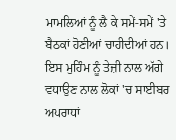ਮਾਮਲਿਆਂ ਨੂੰ ਲੈ ਕੇ ਸਮੇਂ-ਸਮੇਂ 'ਤੇ ਬੈਠਕਾਂ ਹੋਣੀਆਂ ਚਾਹੀਦੀਆਂ ਹਨ। ਇਸ ਮੁਹਿੰਮ ਨੂੰ ਤੇਜ਼ੀ ਨਾਲ ਅੱਗੇ ਵਧਾਉਣ ਨਾਲ ਲੋਕਾਂ 'ਚ ਸਾਈਬਰ ਅਪਰਾਧਾਂ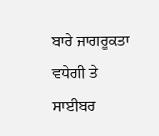ਬਾਰੇ ਜਾਗਰੂਕਤਾ ਵਧੇਗੀ ਤੇ ਸਾਈਬਰ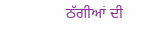ਠੱਗੀਆਂ ਦੀ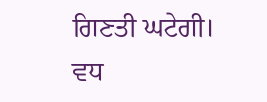ਗਿਣਤੀ ਘਟੇਗੀ।
ਵਧ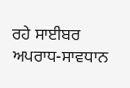ਰਹੇ ਸਾਈਬਰ ਅਪਰਾਧ-ਸਾਵਧਾਨ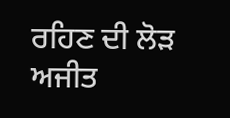ਰਹਿਣ ਦੀ ਲੋੜ
ਅਜੀਤ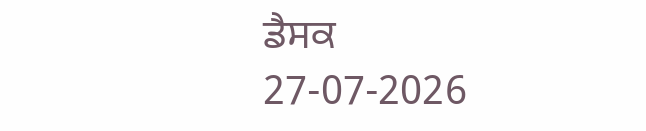ਡੈਸਕ
27-07-2026